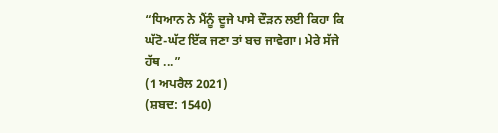“ਧਿਆਨ ਨੇ ਮੈਂਨੂੰ ਦੂਜੇ ਪਾਸੇ ਦੌੜਨ ਲਈ ਕਿਹਾ ਕਿ ਘੱਟੋ-ਘੱਟ ਇੱਕ ਜਣਾ ਤਾਂ ਬਚ ਜਾਵੇਗਾ। ਮੇਰੇ ਸੱਜੇ ਹੱਥ ...”
(1 ਅਪਰੈਲ 2021)
(ਸ਼ਬਦ: 1540)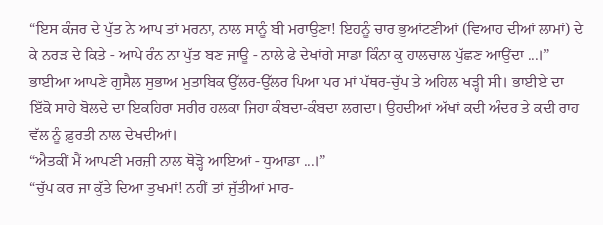“ਇਸ ਕੰਜਰ ਦੇ ਪੁੱਤ ਨੇ ਆਪ ਤਾਂ ਮਰਨਾ, ਨਾਲ ਸਾਨੂੰ ਬੀ ਮਰਾਉਣਾ! ਇਹਨੂੰ ਚਾਰ ਭੁਆਂਟਣੀਆਂ (ਵਿਆਹ ਦੀਆਂ ਲਾਮਾਂ) ਦੇ ਕੇ ਨਰੜ ਦੇ ਕਿਤੇ - ਆਪੇ ਰੰਨ ਨਾ ਪੁੱਤ ਬਣ ਜਾਊ - ਨਾਲੇ ਫੇ ਦੇਖਾਂਗੇ ਸਾਡਾ ਕਿੰਨਾ ਕੁ ਹਾਲਚਾਲ ਪੁੱਛਣ ਆਉਂਦਾ ...।” ਭਾਈਆ ਆਪਣੇ ਗੁਸੈਲ ਸੁਭਾਅ ਮੁਤਾਬਿਕ ਉੱਲਰ-ਉੱਲਰ ਪਿਆ ਪਰ ਮਾਂ ਪੱਥਰ-ਚੁੱਪ ਤੇ ਅਹਿਲ ਖੜ੍ਹੀ ਸੀ। ਭਾਈਏ ਦਾ ਇੱਕੋ ਸਾਹੇ ਬੋਲਦੇ ਦਾ ਇਕਹਿਰਾ ਸਰੀਰ ਹਲਕਾ ਜਿਹਾ ਕੰਬਦਾ-ਕੰਬਦਾ ਲਗਦਾ। ਉਹਦੀਆਂ ਅੱਖਾਂ ਕਦੀ ਅੰਦਰ ਤੇ ਕਦੀ ਰਾਹ ਵੱਲ ਨੂੰ ਫ਼ੁਰਤੀ ਨਾਲ ਦੇਖਦੀਆਂ।
“ਐਤਕੀਂ ਮੈਂ ਆਪਣੀ ਮਰਜ਼ੀ ਨਾਲ ਥੋੜ੍ਹੋ ਆਇਆਂ - ਧੁਆਡਾ ...।”
“ਚੁੱਪ ਕਰ ਜਾ ਕੁੱਤੇ ਦਿਆ ਤੁਖਮਾਂ! ਨਹੀਂ ਤਾਂ ਜੁੱਤੀਆਂ ਮਾਰ-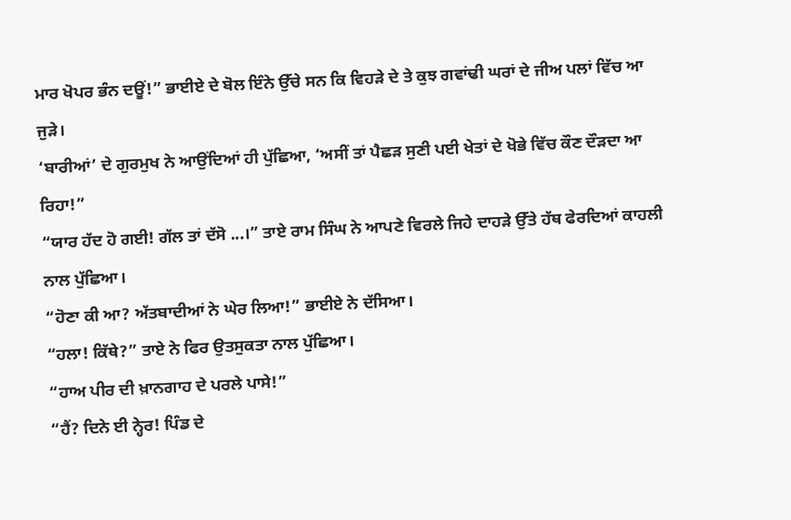ਮਾਰ ਖੋਪਰ ਭੰਨ ਦਊਂ!” ਭਾਈਏ ਦੇ ਬੋਲ ਇੰਨੇ ਉੱਚੇ ਸਨ ਕਿ ਵਿਹੜੇ ਦੇ ਤੇ ਕੁਝ ਗਵਾਂਢੀ ਘਰਾਂ ਦੇ ਜੀਅ ਪਲਾਂ ਵਿੱਚ ਆ ਜੁੜੇ।
‘ਬਾਰੀਆਂ’ ਦੇ ਗੁਰਮੁਖ ਨੇ ਆਉਂਦਿਆਂ ਹੀ ਪੁੱਛਿਆ, ‘ਅਸੀਂ ਤਾਂ ਪੈਛੜ ਸੁਣੀ ਪਈ ਖੇਤਾਂ ਦੇ ਖੋਭੇ ਵਿੱਚ ਕੌਣ ਦੌੜਦਾ ਆ ਰਿਹਾ!”
“ਯਾਰ ਹੱਦ ਹੋ ਗਈ! ਗੱਲ ਤਾਂ ਦੱਸੋ ...।” ਤਾਏ ਰਾਮ ਸਿੰਘ ਨੇ ਆਪਣੇ ਵਿਰਲੇ ਜਿਹੇ ਦਾਹੜੇ ਉੱਤੇ ਹੱਥ ਫੇਰਦਿਆਂ ਕਾਹਲੀ ਨਾਲ ਪੁੱਛਿਆ।
“ਹੋਣਾ ਕੀ ਆ? ਅੱਤਬਾਦੀਆਂ ਨੇ ਘੇਰ ਲਿਆ!” ਭਾਈਏ ਨੇ ਦੱਸਿਆ।
“ਹਲਾ! ਕਿੱਥੇ?” ਤਾਏ ਨੇ ਫਿਰ ਉਤਸੁਕਤਾ ਨਾਲ ਪੁੱਛਿਆ।
“ਹਾਅ ਪੀਰ ਦੀ ਖ਼ਾਨਗਾਹ ਦੇ ਪਰਲੇ ਪਾਸੇ!”
“ਹੈਂ? ਦਿਨੇ ਈ ਨ੍ਹੇਰ! ਪਿੰਡ ਦੇ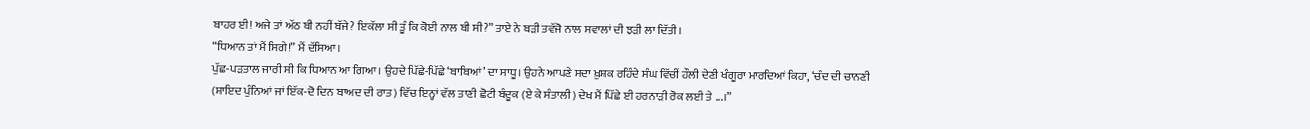ਬਾਹਰ ਈ! ਅਜੇ ਤਾਂ ਅੱਠ ਬੀ ਨਹੀਂ ਬੱਜੇ? ਇਕੱਲਾ ਸੀ ਤੂੰ ਕਿ ਕੋਈ ਨਾਲ ਬੀ ਸੀ?” ਤਾਏ ਨੇ ਬੜੀ ਤਵੱਜੋ ਨਾਲ ਸਵਾਲਾਂ ਦੀ ਝੜੀ ਲਾ ਦਿੱਤੀ।
“ਧਿਆਨ ਤਾਂ ਮੈਂ ਸਿਗੇ!” ਮੈਂ ਦੱਸਿਆ।
ਪੁੱਛ-ਪੜਤਾਲ ਜਾਰੀ ਸੀ ਕਿ ਧਿਆਨ ਆ ਗਿਆ। ਉਹਦੇ ਪਿੱਛੇ-ਪਿੱਛੇ ‘ਬਾਬਿਆਂ’ ਦਾ ਸਾਧੂ। ਉਹਨੇ ਆਪਣੇ ਸਦਾ ਖ਼ੁਸ਼ਕ ਰਹਿੰਦੇ ਸੰਘ ਵਿੱਚੀਂ ਹੌਲੀ ਦੇਣੀ ਖੰਗੂਰਾ ਮਾਰਦਿਆਂ ਕਿਹਾ, ‘ਚੰਦ ਦੀ ਚਾਨਣੀ (ਸ਼ਾਇਦ ਪੁੰਨਿਆਂ ਜਾਂ ਇੱਕ-ਦੋ ਦਿਨ ਬਾਅਦ ਦੀ ਰਾਤ) ਵਿੱਚ ਇਨ੍ਹਾਂ ਵੱਲ ਤਾਣੀ ਛੋਟੀ ਬੰਦੂਕ (ਏ ਕੇ ਸੰਤਾਲੀ) ਦੇਖ ਮੈਂ ਪਿੱਛੇ ਈ ਹਰਨਾੜੀ ਰੋਕ ਲਈ ਤੇ ...।”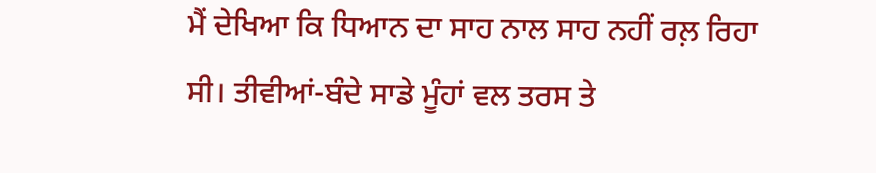ਮੈਂ ਦੇਖਿਆ ਕਿ ਧਿਆਨ ਦਾ ਸਾਹ ਨਾਲ ਸਾਹ ਨਹੀਂ ਰਲ਼ ਰਿਹਾ ਸੀ। ਤੀਵੀਆਂ-ਬੰਦੇ ਸਾਡੇ ਮੂੰਹਾਂ ਵਲ ਤਰਸ ਤੇ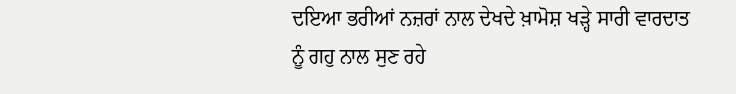ਦਇਆ ਭਰੀਆਂ ਨਜ਼ਰਾਂ ਨਾਲ ਦੇਖਦੇ ਖ਼ਾਮੋਸ਼ ਖੜ੍ਹੇ ਸਾਰੀ ਵਾਰਦਾਤ ਨੂੰ ਗਹੁ ਨਾਲ ਸੁਣ ਰਹੇ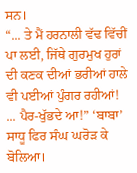ਸਨ।
“... ਤੇ ਮੈਂ ਹਰਨਾਲੀ ਵੱਢ ਵਿੱਚੀਂ ਪਾ ਲਈ, ਜਿੱਥੇ ਗੁਰਮੁਖ ਹੁਰਾਂ ਦੀ ਕਣਕ ਦੀਆਂ ਭਰੀਆਂ ਹਾਲੇ ਵੀ ਪਈਆਂ ਪੁੰਗਰ ਰਹੀਆਂ! ... ਪੈਰ-ਖੁੱਭਦੇ ਆ!” ‘ਬਾਬਾ’ ਸਾਧੂ ਫਿਰ ਸੰਘ ਘਰੋੜ ਕੇ ਬੋਲਿਆ।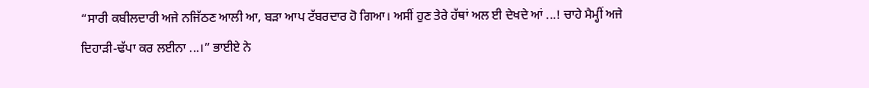“ਸਾਰੀ ਕਬੀਲਦਾਰੀ ਅਜੇ ਨਜਿੱਠਣ ਆਲੀ ਆ, ਬੜਾ ਆਪ ਟੱਬਰਦਾਰ ਹੋ ਗਿਆ। ਅਸੀਂ ਹੁਣ ਤੇਰੇ ਹੱਥਾਂ ਅਲ ਈ ਦੇਖਦੇ ਆਂ ...! ਚਾਹੇ ਮੈਮ੍ਹੀਂ ਅਜੇ ਦਿਹਾੜੀ-ਢੱਪਾ ਕਰ ਲਈਨਾ ...।” ਭਾਈਏ ਨੇ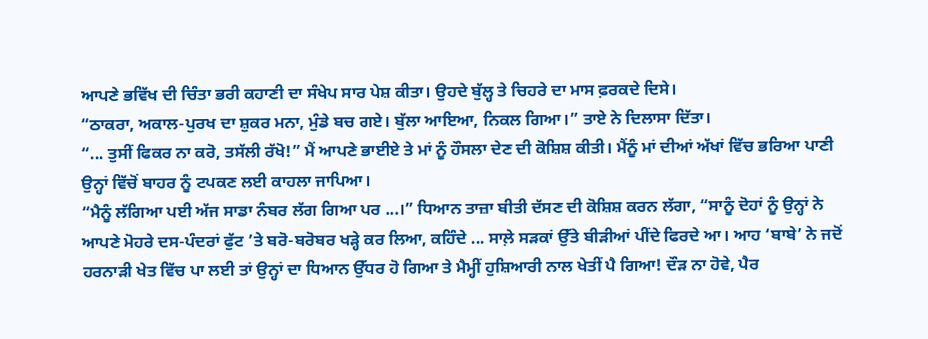ਆਪਣੇ ਭਵਿੱਖ ਦੀ ਚਿੰਤਾ ਭਰੀ ਕਹਾਣੀ ਦਾ ਸੰਖੇਪ ਸਾਰ ਪੇਸ਼ ਕੀਤਾ। ਉਹਦੇ ਬੁੱਲ੍ਹ ਤੇ ਚਿਹਰੇ ਦਾ ਮਾਸ ਫ਼ਰਕਦੇ ਦਿਸੇ।
“ਠਾਕਰਾ, ਅਕਾਲ-ਪੁਰਖ ਦਾ ਸ਼ੁਕਰ ਮਨਾ, ਮੁੰਡੇ ਬਚ ਗਏ। ਬੁੱਲਾ ਆਇਆ, ਨਿਕਲ ਗਿਆ।” ਤਾਏ ਨੇ ਦਿਲਾਸਾ ਦਿੱਤਾ।
“... ਤੁਸੀਂ ਫਿਕਰ ਨਾ ਕਰੋ, ਤਸੱਲੀ ਰੱਖੋ!” ਮੈਂ ਆਪਣੇ ਭਾਈਏ ਤੇ ਮਾਂ ਨੂੰ ਹੌਸਲਾ ਦੇਣ ਦੀ ਕੋਸ਼ਿਸ਼ ਕੀਤੀ। ਮੈਂਨੂੰ ਮਾਂ ਦੀਆਂ ਅੱਖਾਂ ਵਿੱਚ ਭਰਿਆ ਪਾਣੀ ਉਨ੍ਹਾਂ ਵਿੱਚੋਂ ਬਾਹਰ ਨੂੰ ਟਪਕਣ ਲਈ ਕਾਹਲਾ ਜਾਪਿਆ।
“ਮੈਨੂੰ ਲੱਗਿਆ ਪਈ ਅੱਜ ਸਾਡਾ ਨੰਬਰ ਲੱਗ ਗਿਆ ਪਰ ...।” ਧਿਆਨ ਤਾਜ਼ਾ ਬੀਤੀ ਦੱਸਣ ਦੀ ਕੋਸ਼ਿਸ਼ ਕਰਨ ਲੱਗਾ, “ਸਾਨੂੰ ਦੋਹਾਂ ਨੂੰ ਉਨ੍ਹਾਂ ਨੇ ਆਪਣੇ ਮੋਹਰੇ ਦਸ-ਪੰਦਰਾਂ ਫੁੱਟ ’ਤੇ ਬਰੋ-ਬਰੋਬਰ ਖੜ੍ਹੇ ਕਰ ਲਿਆ, ਕਹਿੰਦੇ ... ਸਾਲ਼ੇ ਸੜਕਾਂ ਉੱਤੇ ਬੀੜੀਆਂ ਪੀਂਦੇ ਫਿਰਦੇ ਆ। ਆਹ ‘ਬਾਬੇ’ ਨੇ ਜਦੋਂ ਹਰਨਾੜੀ ਖੇਤ ਵਿੱਚ ਪਾ ਲਈ ਤਾਂ ਉਨ੍ਹਾਂ ਦਾ ਧਿਆਨ ਉੱਧਰ ਹੋ ਗਿਆ ਤੇ ਮੈਮ੍ਹੀਂ ਹੁਸ਼ਿਆਰੀ ਨਾਲ ਖੇਤੀਂ ਪੈ ਗਿਆ! ਦੌੜ ਨਾ ਹੋਵੇ, ਪੈਰ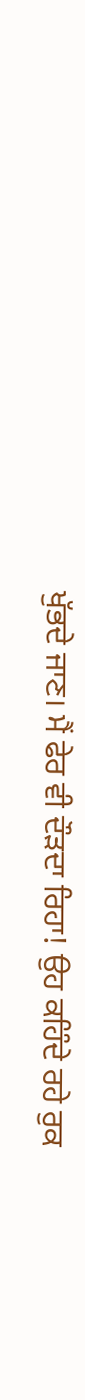ਖੁੱਭਦੇ ਜਾਣ। ਮੈਂ ਫੇਰ ਵੀ ਦੌੜਦਾ ਰਿਹਾ! ਉਹ ਕਹਿੰਦੇ ਰਹੇ ਰੁਕ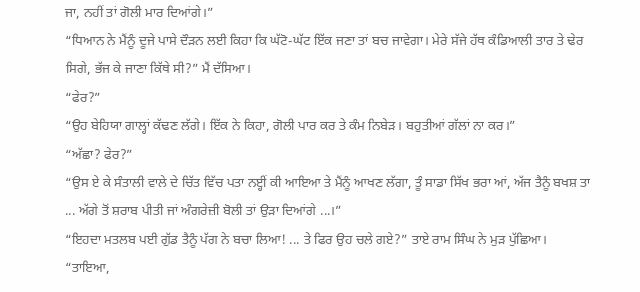ਜਾ, ਨਹੀਂ ਤਾਂ ਗੋਲੀ ਮਾਰ ਦਿਆਂਗੇ।”
“ਧਿਆਨ ਨੇ ਮੈਂਨੂੰ ਦੂਜੇ ਪਾਸੇ ਦੌੜਨ ਲਈ ਕਿਹਾ ਕਿ ਘੱਟੋ-ਘੱਟ ਇੱਕ ਜਣਾ ਤਾਂ ਬਚ ਜਾਵੇਗਾ। ਮੇਰੇ ਸੱਜੇ ਹੱਥ ਕੰਡਿਆਲੀ ਤਾਰ ਤੇ ਢੇਰ ਸਿਗੇ, ਭੱਜ ਕੇ ਜਾਣਾ ਕਿੱਥੇ ਸੀ?” ਮੈਂ ਦੱਸਿਆ।
“ਫੇਰ?”
“ਉਹ ਬੇਹਿਯਾ ਗਾਲ੍ਹਾਂ ਕੱਢਣ ਲੱਗੇ। ਇੱਕ ਨੇ ਕਿਹਾ, ਗੋਲੀ ਪਾਰ ਕਰ ਤੇ ਕੰਮ ਨਿਬੇੜ। ਬਹੁਤੀਆਂ ਗੱਲਾਂ ਨਾ ਕਰ।”
“ਅੱਛਾ? ਫੇਰ?”
“ਉਸ ਏ ਕੇ ਸੰਤਾਲੀ ਵਾਲੇ ਦੇ ਚਿੱਤ ਵਿੱਚ ਪਤਾ ਨੲ੍ਹੀਂ ਕੀ ਆਇਆ ਤੇ ਮੈਂਨੂੰ ਆਖਣ ਲੱਗਾ, ਤੂੰ ਸਾਡਾ ਸਿੱਖ ਭਰਾ ਆਂ, ਅੱਜ ਤੈਨੂੰ ਬਖਸ਼ ਤਾ ... ਅੱਗੇ ਤੋਂ ਸ਼ਰਾਬ ਪੀਤੀ ਜਾਂ ਅੰਗਰੇਜ਼ੀ ਬੋਲੀ ਤਾਂ ਉੜਾ ਦਿਆਂਗੇ ...।”
“ਇਹਦਾ ਮਤਲਬ ਪਈ ਗੁੱਡ ਤੈਨੂੰ ਪੱਗ ਨੇ ਬਚਾ ਲਿਆ! ... ਤੇ ਫਿਰ ਉਹ ਚਲੇ ਗਏ?” ਤਾਏ ਰਾਮ ਸਿੰਘ ਨੇ ਮੁੜ ਪੁੱਛਿਆ।
“ਤਾਇਆ,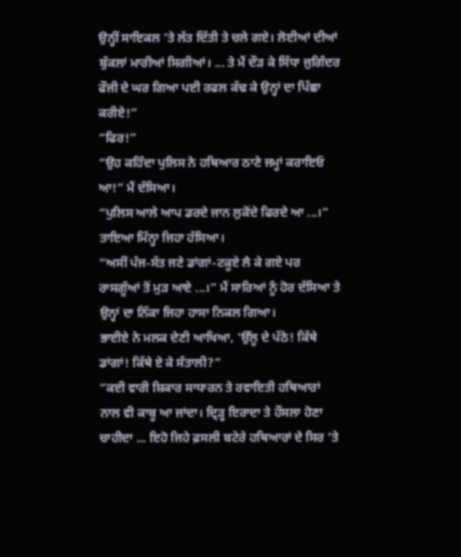ਉਨ੍ਹੀਂ ਸਾਇਕਲ ’ਤੇ ਲੱਤ ਦਿੱਤੀ ਤੇ ਚਲੇ ਗਏ। ਲੋਈਆਂ ਦੀਆਂ ਬੁੱਕਲਾਂ ਮਾਰੀਆਂ ਸਿਗੀਆਂ। ... ਤੇ ਮੈਂ ਦੌੜ ਕੇ ਸਿੱਧਾ ਜੁਗਿੰਦਰ ਫੌਜੀ ਦੇ ਘਰ ਗਿਆ ਪਈ ਰਫਲ ਕੱਢ ਕੇ ਉਨ੍ਹਾਂ ਦਾ ਪਿੱਛਾ ਕਰੀਏ!”
“ਫਿਰ!”
“ਉਹ ਕਹਿੰਦਾ ਪੁਲਿਸ ਨੇ ਹਥਿਆਰ ਠਾਣੇ ਜਮ੍ਹਾਂ ਕਰਾਇਓ ਆ!” ਮੈਂ ਦੱਸਿਆ।
“ਪੁਲਿਸ ਆਲੇ ਆਪ ਡਰਦੇ ਜਾਨ ਲੁਕੋਂਦੇ ਫਿਰਦੇ ਆ ...।” ਤਾਇਆ ਮਿੰਨ੍ਹਾ ਜਿਹਾ ਹੱਸਿਆ।
“ਅਸੀਂ ਪੰਜ-ਸੱਤ ਜਣੇ ਡਾਂਗਾਂ-ਟਕੂਏ ਲੈ ਕੇ ਗਏ ਪਰ ਰਾਸਗੂੰਆਂ ਤੋਂ ਮੁੜ ਆਏ ...।” ਮੈਂ ਸਾਰਿਆਂ ਨੂੰ ਹੋਰ ਦੱਸਿਆ ਤੇ ਉਨ੍ਹਾਂ ਦਾ ਨਿੱਕਾ ਜਿਹਾ ਹਾਸਾ ਨਿਕਲ ਗਿਆ।
ਭਾਈਏ ਨੇ ਮਲਕ ਦੇਣੀ ਆਖਿਆ, ‘ਉੱਲੂ ਦੇ ਪੱਠੇ! ਕਿੱਥੇ ਡਾਂਗਾਂ! ਕਿੱਥੇ ਏ ਕੇ ਸੰਤਾਲੀ?”
“ਕਈ ਵਾਰੀ ਸ਼ਿਕਾਰ ਸਾਧਾਰਨ ਤੇ ਰਵਾਇਤੀ ਹਥਿਆਰਾਂ ਨਾਲ ਵੀ ਕਾਬੂ ਆ ਜਾਂਦਾ। ਦ੍ਰਿੜ੍ਹ ਇਰਾਦਾ ਤੇ ਹੌਸਲਾ ਹੋਣਾ ਚਾਹੀਦਾ ... ਇਹੋ ਜਿਹੇ ਫ਼ਸਲੀ ਬਟੇਰੇ ਹਥਿਆਰਾਂ ਦੇ ਸਿਰ ’ਤੇ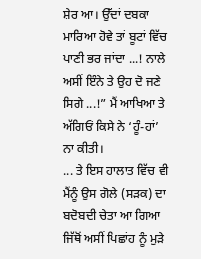ਸ਼ੇਰ ਆ। ਉੱਦਾਂ ਦਬਕਾ ਮਾਰਿਆ ਹੋਵੇ ਤਾਂ ਬੂਟਾਂ ਵਿੱਚ ਪਾਣੀ ਭਰ ਜਾਂਦਾ ...! ਨਾਲੇ ਅਸੀਂ ਇੰਨੇ ਤੇ ਉਹ ਦੋ ਜਣੇ ਸਿਗੇ ...!” ਮੈਂ ਆਖਿਆ ਤੇ ਅੱਗਿਓਂ ਕਿਸੇ ਨੇ ‘ਹੂੰ-ਹਾਂ’ ਨਾ ਕੀਤੀ।
... ਤੇ ਇਸ ਹਾਲਾਤ ਵਿੱਚ ਵੀ ਮੈਂਨੂੰ ਉਸ ਗੋਲੇ (ਸੜਕ) ਦਾ ਬਦੋਬਦੀ ਚੇਤਾ ਆ ਗਿਆ ਜਿੱਥੋਂ ਅਸੀਂ ਪਿਛਾਂਹ ਨੂੰ ਮੁੜੇ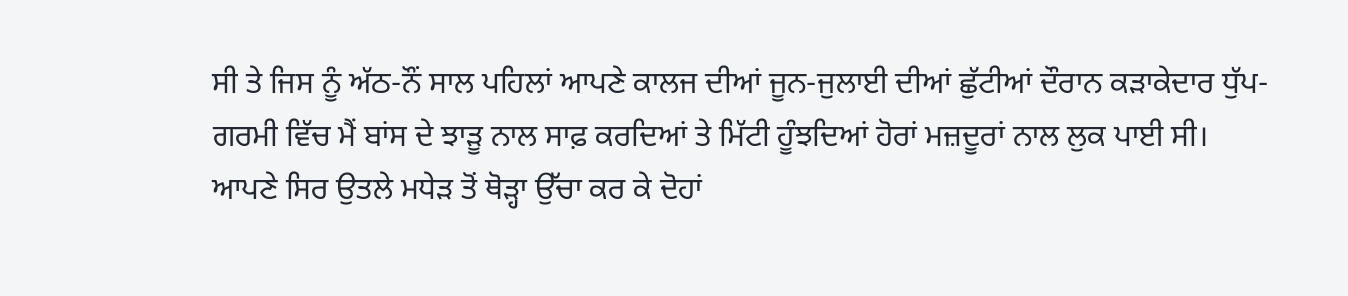ਸੀ ਤੇ ਜਿਸ ਨੂੰ ਅੱਠ-ਨੌਂ ਸਾਲ ਪਹਿਲਾਂ ਆਪਣੇ ਕਾਲਜ ਦੀਆਂ ਜੂਨ-ਜੁਲਾਈ ਦੀਆਂ ਛੁੱਟੀਆਂ ਦੌਰਾਨ ਕੜਾਕੇਦਾਰ ਧੁੱਪ-ਗਰਮੀ ਵਿੱਚ ਮੈਂ ਬਾਂਸ ਦੇ ਝਾੜੂ ਨਾਲ ਸਾਫ਼ ਕਰਦਿਆਂ ਤੇ ਮਿੱਟੀ ਹੂੰਝਦਿਆਂ ਹੋਰਾਂ ਮਜ਼ਦੂਰਾਂ ਨਾਲ ਲੁਕ ਪਾਈ ਸੀ। ਆਪਣੇ ਸਿਰ ਉਤਲੇ ਮਧੇੜ ਤੋਂ ਥੋੜ੍ਹਾ ਉੱਚਾ ਕਰ ਕੇ ਦੋਹਾਂ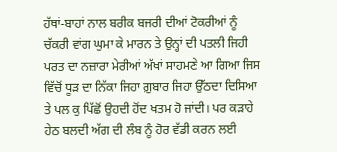ਹੱਥਾਂ-ਬਾਹਾਂ ਨਾਲ ਬਰੀਕ ਬਜਰੀ ਦੀਆਂ ਟੋਕਰੀਆਂ ਨੂੰ ਚੱਕਰੀ ਵਾਂਗ ਘੁਮਾ ਕੇ ਮਾਰਨ ਤੇ ਉਨ੍ਹਾਂ ਦੀ ਪਤਲੀ ਜਿਹੀ ਪਰਤ ਦਾ ਨਜ਼ਾਰਾ ਮੇਰੀਆਂ ਅੱਖਾਂ ਸਾਹਮਣੇ ਆ ਗਿਆ ਜਿਸ ਵਿੱਚੋਂ ਧੂੜ ਦਾ ਨਿੱਕਾ ਜਿਹਾ ਗ਼ੁਬਾਰ ਜਿਹਾ ਉੱਠਦਾ ਦਿਸਿਆ ਤੇ ਪਲ ਕੁ ਪਿੱਛੋਂ ਉਹਦੀ ਹੋਂਦ ਖਤਮ ਹੋ ਜਾਂਦੀ। ਪਰ ਕੜਾਹੇ ਹੇਠ ਬਲਦੀ ਅੱਗ ਦੀ ਲੰਬ ਨੂੰ ਹੋਰ ਵੱਡੀ ਕਰਨ ਲਈ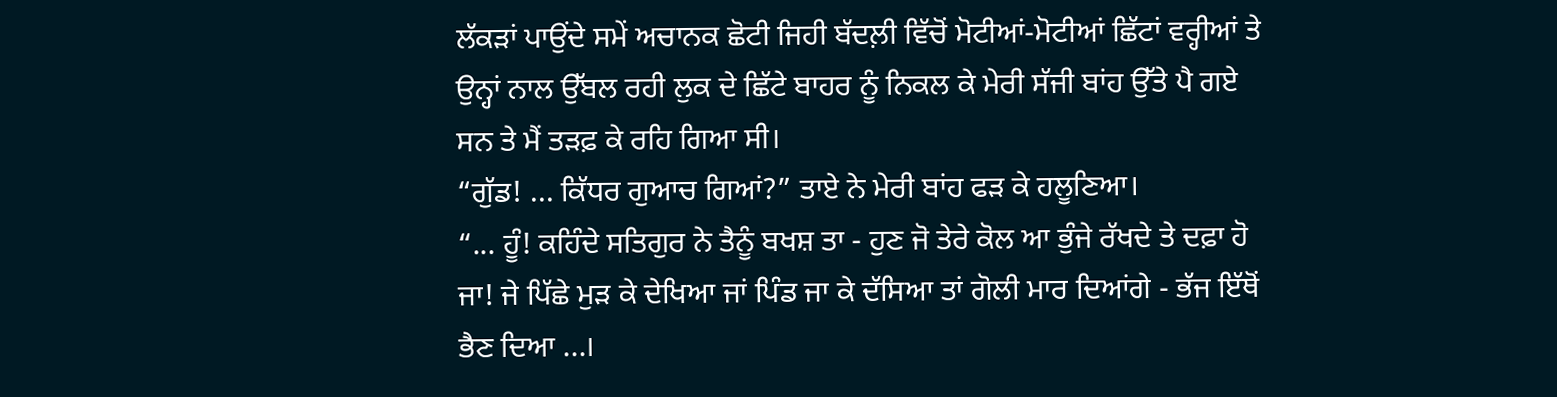ਲੱਕੜਾਂ ਪਾਉਂਦੇ ਸਮੇਂ ਅਚਾਨਕ ਛੋਟੀ ਜਿਹੀ ਬੱਦਲ਼ੀ ਵਿੱਚੋਂ ਮੋਟੀਆਂ-ਮੋਟੀਆਂ ਛਿੱਟਾਂ ਵਰ੍ਹੀਆਂ ਤੇ ਉਨ੍ਹਾਂ ਨਾਲ ਉੱਬਲ ਰਹੀ ਲੁਕ ਦੇ ਛਿੱਟੇ ਬਾਹਰ ਨੂੰ ਨਿਕਲ ਕੇ ਮੇਰੀ ਸੱਜੀ ਬਾਂਹ ਉੱਤੇ ਪੈ ਗਏ ਸਨ ਤੇ ਮੈਂ ਤੜਫ਼ ਕੇ ਰਹਿ ਗਿਆ ਸੀ।
“ਗੁੱਡ! ... ਕਿੱਧਰ ਗੁਆਚ ਗਿਆਂ?” ਤਾਏ ਨੇ ਮੇਰੀ ਬਾਂਹ ਫੜ ਕੇ ਹਲੂਣਿਆ।
“... ਹੂੰ! ਕਹਿੰਦੇ ਸਤਿਗੁਰ ਨੇ ਤੈਨੂੰ ਬਖਸ਼ ਤਾ - ਹੁਣ ਜੋ ਤੇਰੇ ਕੋਲ ਆ ਭੁੰਜੇ ਰੱਖਦੇ ਤੇ ਦਫ਼ਾ ਹੋ ਜਾ! ਜੇ ਪਿੱਛੇ ਮੁੜ ਕੇ ਦੇਖਿਆ ਜਾਂ ਪਿੰਡ ਜਾ ਕੇ ਦੱਸਿਆ ਤਾਂ ਗੋਲੀ ਮਾਰ ਦਿਆਂਗੇ - ਭੱਜ ਇੱਥੋਂ ਭੈਣ ਦਿਆ ...।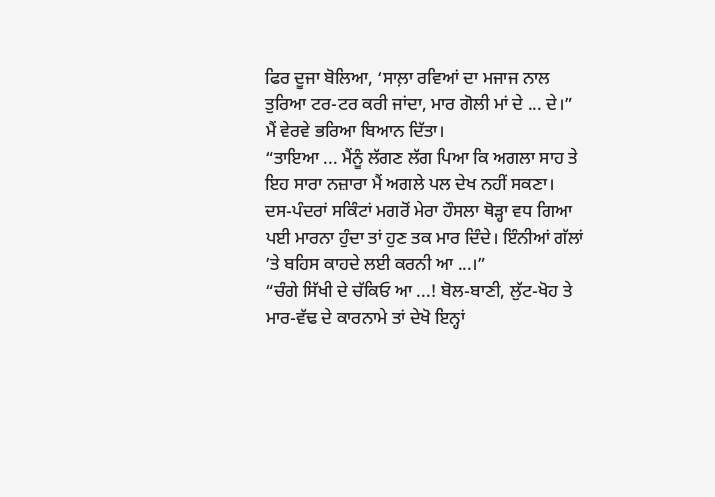ਫਿਰ ਦੂਜਾ ਬੋਲਿਆ, ‘ਸਾਲ਼ਾ ਰਵਿਆਂ ਦਾ ਮਜਾਜ ਨਾਲ ਤੁਰਿਆ ਟਰ-ਟਰ ਕਰੀ ਜਾਂਦਾ, ਮਾਰ ਗੋਲੀ ਮਾਂ ਦੇ ... ਦੇ।” ਮੈਂ ਵੇਰਵੇ ਭਰਿਆ ਬਿਆਨ ਦਿੱਤਾ।
“ਤਾਇਆ ... ਮੈਂਨੂੰ ਲੱਗਣ ਲੱਗ ਪਿਆ ਕਿ ਅਗਲਾ ਸਾਹ ਤੇ ਇਹ ਸਾਰਾ ਨਜ਼ਾਰਾ ਮੈਂ ਅਗਲੇ ਪਲ ਦੇਖ ਨਹੀਂ ਸਕਣਾ। ਦਸ-ਪੰਦਰਾਂ ਸਕਿੰਟਾਂ ਮਗਰੋਂ ਮੇਰਾ ਹੌਸਲਾ ਥੋੜ੍ਹਾ ਵਧ ਗਿਆ ਪਈ ਮਾਰਨਾ ਹੁੰਦਾ ਤਾਂ ਹੁਣ ਤਕ ਮਾਰ ਦਿੰਦੇ। ਇੰਨੀਆਂ ਗੱਲਾਂ ’ਤੇ ਬਹਿਸ ਕਾਹਦੇ ਲਈ ਕਰਨੀ ਆ ...।”
“ਚੰਗੇ ਸਿੱਖੀ ਦੇ ਚੱਕਿਓ ਆ ...! ਬੋਲ-ਬਾਣੀ, ਲੁੱਟ-ਖੋਹ ਤੇ ਮਾਰ-ਵੱਢ ਦੇ ਕਾਰਨਾਮੇ ਤਾਂ ਦੇਖੋ ਇਨ੍ਹਾਂ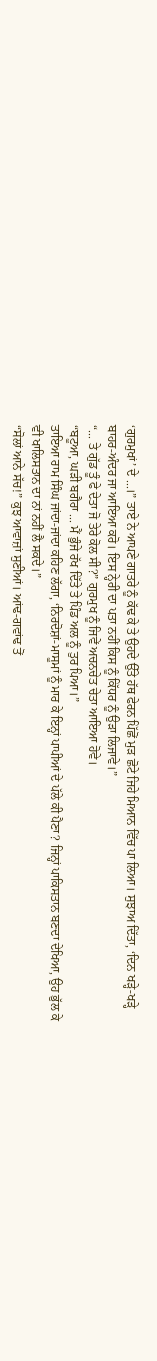‘ਗੁਰਮੁਖਾਂ’ ਦੇ ...।” ਤਾਏ ਨੇ ਆਪਣੇ ਗਾਤਰੇ ਨੂੰ ਕੱਢ ਕੇ ਤੇ ਉਹਦੇ ਉੱਤੇ ਹੱਥ ਫੇਰਨ ਪਿੱਛੋਂ ਮੁੜ ਛੋਟੇ ਜਿਹੇ ਮਿਆਨ ਵਿੱਚ ਪਾ ਲਿਆ। ਸੁਝਾਅ ਦਿੱਤਾ, ‘ਦਿਨ ਖੜ੍ਹੇ-ਖੜ੍ਹੇ ਬਾਹਰ-ਅੰਦਰ ਜਾ ਆਇਆ ਕਰੋ। ਇਸ ਨ੍ਹੇਰੀ ਦਾ ਪਤਾ ਨਹੀਂ ਕਿਸ ਨੂੰ ਕਿੱਧਰ ਨੂੰ ਉੜਾ ਲਿਜਾਵੇ।”
“... ਤੇ ਗੁੱਡ ਤੂੰ ਫੇ ਦੇਤਾ ਜੋ ਤੇਰੇ ਕੋਲ ਸੀ?” ਗੁਰਮੁਖ ਨੂੰ ਜਿਵੇਂ ਅਚਨਚੇਤ ਚੇਤਾ ਆਇਆ ਹੋਵੇ।
“ਬਟੂਆ, ਘੜੀ ਬਗੈਰਾ ... ਮੈਂ ਭੁੰਜੇ ਰੱਖ ਦਿੱਤੇ ਤੇ ਪਿੰਡ ਅਲ ਨੂੰ ਤੁਰ ਪਿਆ।”
ਤਾਇਆ ਰਾਮ ਸਿੰਘ ਜਾਂਦਾ-ਜਾਂਦਾ ਕਹਿਣ ਲੱਗਾ, ‘ਨਿਰਦੋਸ਼ਾਂ-ਮਾਸੂਮਾਂ ਨੂੰ ਮਾਰ ਕੇ ਇਨ੍ਹਾਂ ਪਾਪੀਆਂ ਦੇ ਪੱਲੇ ਕੀ ਪੈਣਾ? ਜਿਨ੍ਹਾਂ ਪਾਕਿਸਤਾਨ ਬਣਦਾ ਦੇਖਿਆ, ਉਹ ਭੁੱਲ ਕੇ ਵੀ ਖਾਲਿਸਤਾਨ ਦਾ ਨਾਂ ਨਹੀਂ ਲੈ ਸਕਦੇ।”
“ਸੋਲਾਂ ਆਨੇ ਸੱਚ!” ਕੁਝ ਆਵਾਜ਼ਾਂ ਸੁਣੀਆਂ। ਆਂਢ-ਗਵਾਂਢ ਤੋਂ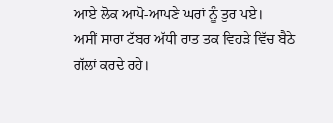ਆਏ ਲੋਕ ਆਪੋ-ਆਪਣੇ ਘਰਾਂ ਨੂੰ ਤੁਰ ਪਏ।
ਅਸੀਂ ਸਾਰਾ ਟੱਬਰ ਅੱਧੀ ਰਾਤ ਤਕ ਵਿਹੜੇ ਵਿੱਚ ਬੈਠੇ ਗੱਲਾਂ ਕਰਦੇ ਰਹੇ।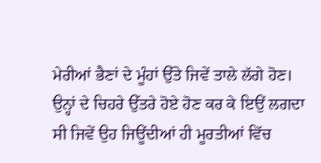ਮੇਰੀਆਂ ਭੈਣਾਂ ਦੇ ਮੂੰਹਾਂ ਉੱਤੇ ਜਿਵੇਂ ਤਾਲੇ ਲੱਗੇ ਹੋਣ। ਉਨ੍ਹਾਂ ਦੇ ਚਿਹਰੇ ਉੱਤਰੇ ਹੋਏ ਹੋਣ ਕਰ ਕੇ ਇਉਂ ਲਗਦਾ ਸੀ ਜਿਵੇਂ ਉਹ ਜਿਊਂਦੀਆਂ ਹੀ ਮੂਰਤੀਆਂ ਵਿੱਚ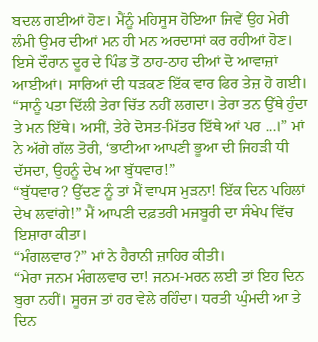ਬਦਲ ਗਈਆਂ ਹੋਣ। ਮੈਂਨੂੰ ਮਹਿਸੂਸ ਹੋਇਆ ਜਿਵੇਂ ਉਹ ਮੇਰੀ ਲੰਮੀ ਉਮਰ ਦੀਆਂ ਮਨ ਹੀ ਮਨ ਅਰਦਾਸਾਂ ਕਰ ਰਹੀਆਂ ਹੋਣ।
ਇਸੇ ਦੌਰਾਨ ਦੂਰ ਦੇ ਪਿੰਡ ਤੋਂ ਠਾਹ-ਠਾਹ ਦੀਆਂ ਦੋ ਆਵਾਜ਼ਾਂ ਆਈਆਂ। ਸਾਰਿਆਂ ਦੀ ਧੜਕਣ ਇੱਕ ਵਾਰ ਫਿਰ ਤੇਜ਼ ਹੋ ਗਈ।
“ਸਾਨੂੰ ਪਤਾ ਦਿੱਲੀ ਤੇਰਾ ਚਿੱਤ ਨਹੀਂ ਲਗਦਾ। ਤੇਰਾ ਤਨ ਉੱਥੇ ਹੁੰਦਾ ਤੇ ਮਨ ਇੱਥੇ। ਅਸੀਂ, ਤੇਰੇ ਦੋਸਤ-ਮਿੱਤਰ ਇੱਥੇ ਆਂ ਪਰ ...।” ਮਾਂ ਨੇ ਅੱਗੇ ਗੱਲ ਤੋਰੀ, ‘ਭਾਟੀਆ ਆਪਣੀ ਭੂਆ ਦੀ ਜਿਹੜੀ ਧੀ ਦੱਸਦਾ, ਉਹਨੂੰ ਦੇਖ ਆ ਬੁੱਧਵਾਰ!”
“ਬੁੱਧਵਾਰ? ਉੱਦਣ ਨੂੰ ਤਾਂ ਮੈਂ ਵਾਪਸ ਮੁੜਨਾ! ਇੱਕ ਦਿਨ ਪਹਿਲਾਂ ਦੇਖ ਲਵਾਂਗੇ!” ਮੈਂ ਆਪਣੀ ਦਫ਼ਤਰੀ ਮਜਬੂਰੀ ਦਾ ਸੰਖੇਪ ਵਿੱਚ ਇਸ਼ਾਰਾ ਕੀਤਾ।
“ਮੰਗਲਵਾਰ?” ਮਾਂ ਨੇ ਹੈਰਾਨੀ ਜ਼ਾਹਿਰ ਕੀਤੀ।
“ਮੇਰਾ ਜਨਮ ਮੰਗਲਵਾਰ ਦਾ! ਜਨਮ-ਮਰਨ ਲਈ ਤਾਂ ਇਹ ਦਿਨ ਬੁਰਾ ਨਹੀਂ। ਸੂਰਜ ਤਾਂ ਹਰ ਵੇਲੇ ਰਹਿੰਦਾ। ਧਰਤੀ ਘੁੰਮਦੀ ਆ ਤੇ ਦਿਨ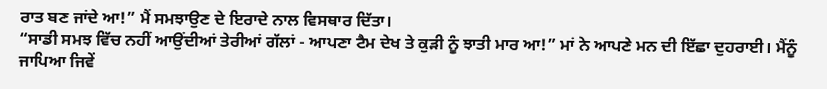ਰਾਤ ਬਣ ਜਾਂਦੇ ਆ!” ਮੈਂ ਸਮਝਾਉਣ ਦੇ ਇਰਾਦੇ ਨਾਲ ਵਿਸਥਾਰ ਦਿੱਤਾ।
“ਸਾਡੀ ਸਮਝ ਵਿੱਚ ਨਹੀਂ ਆਉਂਦੀਆਂ ਤੇਰੀਆਂ ਗੱਲਾਂ - ਆਪਣਾ ਟੈਮ ਦੇਖ ਤੇ ਕੁੜੀ ਨੂੰ ਝਾਤੀ ਮਾਰ ਆ!” ਮਾਂ ਨੇ ਆਪਣੇ ਮਨ ਦੀ ਇੱਛਾ ਦੁਹਰਾਈ। ਮੈਂਨੂੰ ਜਾਪਿਆ ਜਿਵੇਂ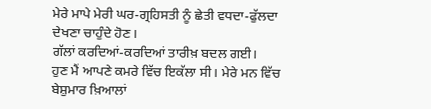ਮੇਰੇ ਮਾਪੇ ਮੇਰੀ ਘਰ-ਗ੍ਰਹਿਸਤੀ ਨੂੰ ਛੇਤੀ ਵਧਦਾ-ਫੁੱਲਦਾ ਦੇਖਣਾ ਚਾਹੁੰਦੇ ਹੋਣ।
ਗੱਲਾਂ ਕਰਦਿਆਂ-ਕਰਦਿਆਂ ਤਾਰੀਖ਼ ਬਦਲ ਗਈ।
ਹੁਣ ਮੈਂ ਆਪਣੇ ਕਮਰੇ ਵਿੱਚ ਇਕੱਲਾ ਸੀ। ਮੇਰੇ ਮਨ ਵਿੱਚ ਬੇਸ਼ੁਮਾਰ ਖ਼ਿਆਲਾਂ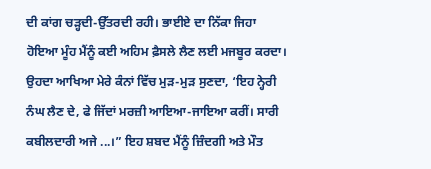ਦੀ ਕਾਂਗ ਚੜ੍ਹਦੀ-ਉੱਤਰਦੀ ਰਹੀ। ਭਾਈਏ ਦਾ ਨਿੱਕਾ ਜਿਹਾ ਹੋਇਆ ਮੂੰਹ ਮੈਂਨੂੰ ਕਈ ਅਹਿਮ ਫ਼ੈਸਲੇ ਲੈਣ ਲਈ ਮਜਬੂਰ ਕਰਦਾ। ਉਹਦਾ ਆਖਿਆ ਮੇਰੇ ਕੰਨਾਂ ਵਿੱਚ ਮੁੜ-ਮੁੜ ਸੁਣਦਾ, ‘ਇਹ ਨ੍ਹੇਰੀ ਨੰਘ ਲੈਣ ਦੇ, ਫੇ ਜਿੱਦਾਂ ਮਰਜ਼ੀ ਆਇਆ-ਜਾਇਆ ਕਰੀਂ। ਸਾਰੀ ਕਬੀਲਦਾਰੀ ਅਜੇ ...।” ਇਹ ਸ਼ਬਦ ਮੈਂਨੂੰ ਜ਼ਿੰਦਗੀ ਅਤੇ ਮੌਤ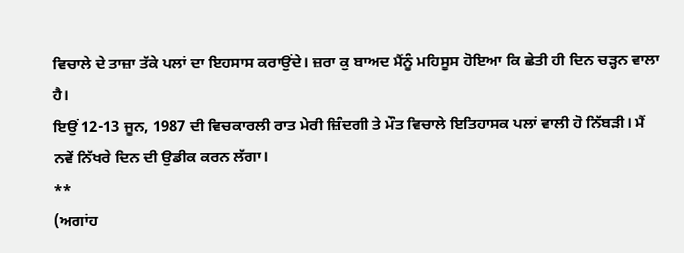ਵਿਚਾਲੇ ਦੇ ਤਾਜ਼ਾ ਤੱਕੇ ਪਲਾਂ ਦਾ ਇਹਸਾਸ ਕਰਾਉਂਦੇ। ਜ਼ਰਾ ਕੁ ਬਾਅਦ ਮੈਂਨੂੰ ਮਹਿਸੂਸ ਹੋਇਆ ਕਿ ਛੇਤੀ ਹੀ ਦਿਨ ਚੜ੍ਹਨ ਵਾਲਾ ਹੈ।
ਇਉਂ 12-13 ਜੂਨ, 1987 ਦੀ ਵਿਚਕਾਰਲੀ ਰਾਤ ਮੇਰੀ ਜ਼ਿੰਦਗੀ ਤੇ ਮੌਤ ਵਿਚਾਲੇ ਇਤਿਹਾਸਕ ਪਲਾਂ ਵਾਲੀ ਹੋ ਨਿੱਬੜੀ। ਮੈਂ ਨਵੇਂ ਨਿੱਖਰੇ ਦਿਨ ਦੀ ਉਡੀਕ ਕਰਨ ਲੱਗਾ।
**
(ਅਗਾਂਹ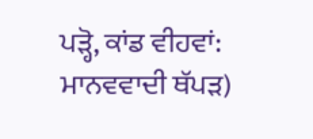ਪੜ੍ਹੋ, ਕਾਂਡ ਵੀਹਵਾਂ: ਮਾਨਵਵਾਦੀ ਥੱਪੜ)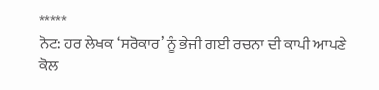*****
ਨੋਟ: ਹਰ ਲੇਖਕ ‘ਸਰੋਕਾਰ’ ਨੂੰ ਭੇਜੀ ਗਈ ਰਚਨਾ ਦੀ ਕਾਪੀ ਆਪਣੇ ਕੋਲ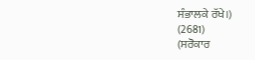ਸੰਭਾਲਕੇ ਰੱਖੇ।)
(2681)
(ਸਰੋਕਾਰ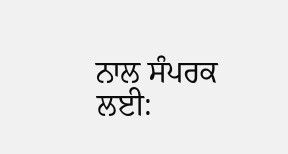ਨਾਲ ਸੰਪਰਕ ਲਈ: